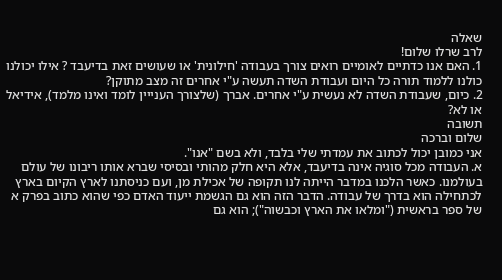שאלה
לרב שרלו שלום!
1. האם אנו כדתיים לאומיים רואים צורך בעבודה 'חילונית' או שעושים זאת בדיעבד ? אילו יכולנו כולנו ללמוד תורה כל היום ועבודת השדה תעשה ע"י אחרים זה מצב מתוקן?
2. כיום, שעבודת השדה לא נעשית ע"י אחרים. אברך (שלצורך הענייין לומד ואינו מלמד), אידיאל או לא?
תשובה
שלום וברכה
אני כמובן יכול לכתוב את עמדתי שלי בלבד, ולא בשם "אנו".
א. העבודה מכל סוגיה אינה בדיעבד, אלא היא חלק מהותי ובסיסי שברא אותו ריבונו של עולם בעולמנו. כאשר הלכנו במדבר הייתה לנו תקופה של אכילת מן, ועם כניסתנו לארץ הקיום בארץ לכתחילה הוא בדרך של עבודה. הדבר הזה הוא גם הגשמת ייעוד האדם כפי שהוא כתוב בפרק א של ספר בראשית ("ומלאו את הארץ וכבשוה"); הוא גם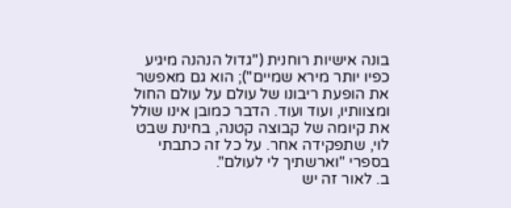בונה אישיות רוחנית ("גדול הנהנה מיגיע כפיו יותר מירא שמיים"); הוא גם מאפשר את הופעת ריבונו של עולם על עולם החול ומצוותיו, ועוד ועוד. הדבר כמובן אינו שולל את קיומה של קבוצה קטנה, בחינת שבט לוי, שתפקידה אחר. על כל זה כתבתי בספרי "וארשתיך לי לעולם".
ב. לאור זה יש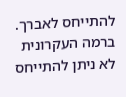להתייחס לאברך. ברמה העקרונית לא ניתן להתייחס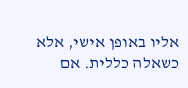אליו באופן אישי, אלא כשאלה כללית. אם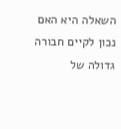השאלה היא האם נכון לקיים חבורה גדולה של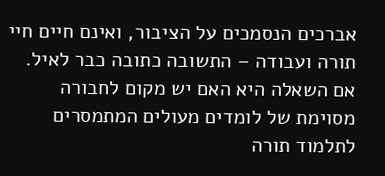אברכים הנסמכים על הציבור, ואינם חיים חיי תורה ועבודה – התשובה כתובה כבר לאיל. אם השאלה היא האם יש מקום לחבורה מסוימת של לומדים מעולים המתמסרים לתלמוד תורה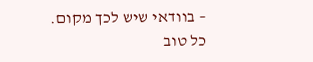– בוודאי שיש לכך מקום.
כל טוב